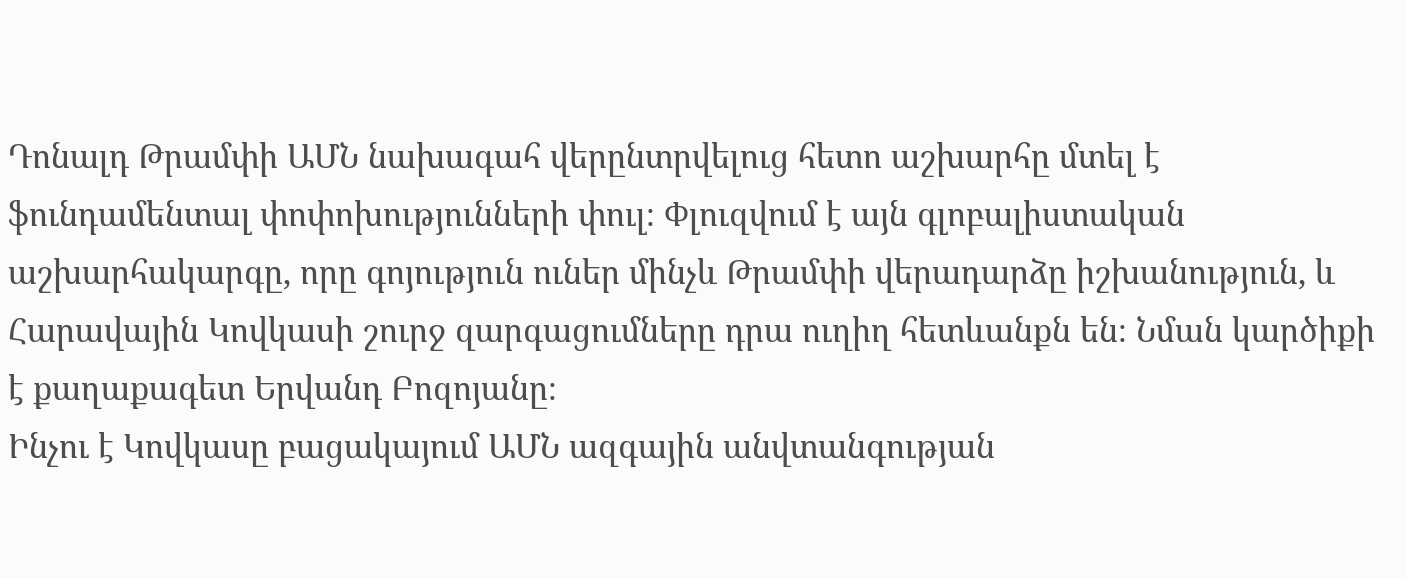Դոնալդ Թրամփի ԱՄՆ նախագահ վերընտրվելուց հետո աշխարհը մտել է ֆունդամենտալ փոփոխությունների փուլ։ Փլուզվում է այն գլոբալիստական աշխարհակարգը, որը գոյություն ուներ մինչև Թրամփի վերադարձը իշխանություն, և Հարավային Կովկասի շուրջ զարգացումները դրա ուղիղ հետևանքն են։ Նման կարծիքի է քաղաքագետ Երվանդ Բոզոյանը։
Ինչու է Կովկասը բացակայում ԱՄՆ ազգային անվտանգության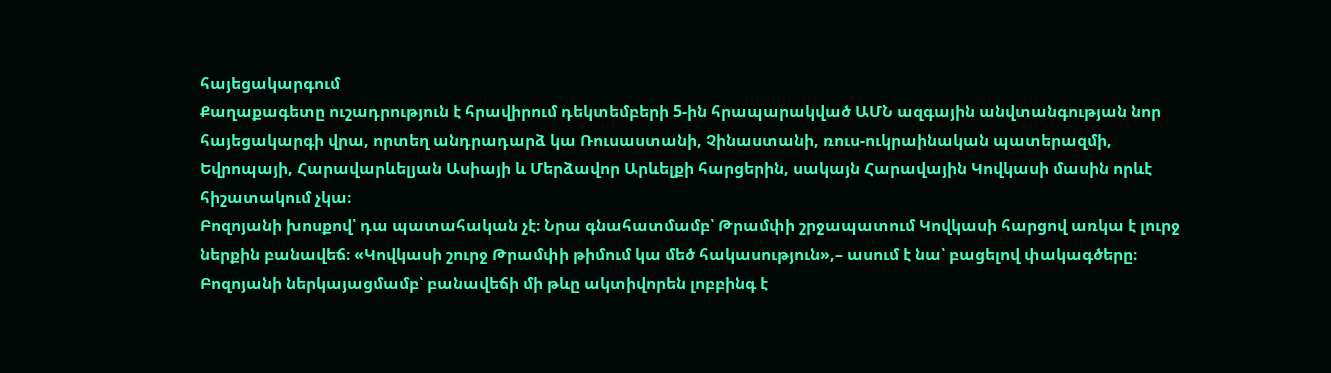հայեցակարգում
Քաղաքագետը ուշադրություն է հրավիրում դեկտեմբերի 5-ին հրապարակված ԱՄՆ ազգային անվտանգության նոր հայեցակարգի վրա, որտեղ անդրադարձ կա Ռուսաստանի, Չինաստանի, ռուս-ուկրաինական պատերազմի, Եվրոպայի, Հարավարևելյան Ասիայի և Մերձավոր Արևելքի հարցերին, սակայն Հարավային Կովկասի մասին որևէ հիշատակում չկա։
Բոզոյանի խոսքով՝ դա պատահական չէ։ Նրա գնահատմամբ՝ Թրամփի շրջապատում Կովկասի հարցով առկա է լուրջ ներքին բանավեճ։ «Կովկասի շուրջ Թրամփի թիմում կա մեծ հակասություն»,– ասում է նա՝ բացելով փակագծերը։
Բոզոյանի ներկայացմամբ՝ բանավեճի մի թևը ակտիվորեն լոբբինգ է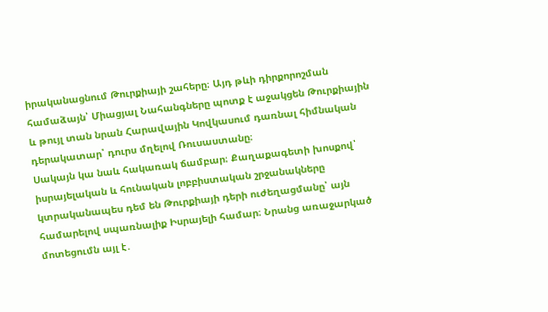իրականացնում Թուրքիայի շահերը։ Այդ թևի դիրքորոշման համաձայն՝ Միացյալ Նահանգները պոտք է աջակցեն Թուրքիային և թույլ տան նրան Հարավային Կովկասում դառնալ հիմնական դերակատար՝ դուրս մղելով Ռուսաստանը։
Սակայն կա նաև հակառակ ճամբար։ Քաղաքագետի խոսքով՝ իսրայելական և հունական լոբբիստական շրջանակները կտրականապես դեմ են Թուրքիայի դերի ուժեղացմանը՝ այն համարելով սպառնալիք Իսրայելի համար։ Նրանց առաջարկած մոտեցումն այլ է․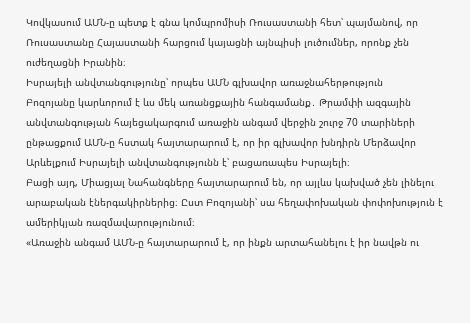Կովկասում ԱՄՆ-ը պետք է գնա կոմպրոմիսի Ռուսաստանի հետ՝ պայմանով, որ Ռուսաստանը Հայաստանի հարցում կայացնի այնպիսի լուծումներ, որոնք չեն ուժեղացնի Իրանին։
Իսրայելի անվտանգությունը՝ որպես ԱՄՆ գլխավոր առաջնահերթություն
Բոզոյանը կարևորում է ևս մեկ առանցքային հանգամանք․ Թրամփի ազգային անվտանգության հայեցակարգում առաջին անգամ վերջին շուրջ 70 տարիների ընթացքում ԱՄՆ-ը հստակ հայտարարում է, որ իր գլխավոր խնդիրն Մերձավոր Արևելքում Իսրայելի անվտանգությունն է՝ բացառապես Իսրայելի։
Բացի այդ, Միացյալ Նահանգները հայտարարում են, որ այլևս կախված չեն լինելու արաբական էներգակիրներից։ Ըստ Բոզոյանի՝ սա հեղափոխական փոփոխություն է ամերիկյան ռազմավարությունում։
«Առաջին անգամ ԱՄՆ-ը հայտարարում է, որ ինքն արտահանելու է իր նավթն ու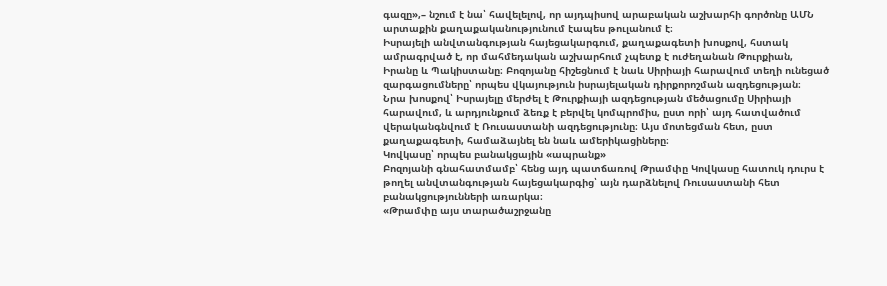գազը»,– նշում է նա՝ հավելելով, որ այդպիսով արաբական աշխարհի գործոնը ԱՄՆ արտաքին քաղաքականությունում էապես թուլանում է։
Իսրայելի անվտանգության հայեցակարգում, քաղաքագետի խոսքով, հստակ ամրագրված է, որ մահմեդական աշխարհում չպետք է ուժեղանան Թուրքիան, Իրանը և Պակիստանը։ Բոզոյանը հիշեցնում է նաև Սիրիայի հարավում տեղի ունեցած զարգացումները՝ որպես վկայություն իսրայելական դիրքորոշման ազդեցության։
Նրա խոսքով՝ Իսրայելը մերժել է Թուրքիայի ազդեցության մեծացումը Սիրիայի հարավում, և արդյունքում ձեռք է բերվել կոմպրոմիս, ըստ որի՝ այդ հատվածում վերականգնվում է Ռուսաստանի ազդեցությունը։ Այս մոտեցման հետ, ըստ քաղաքագետի, համաձայնել են նաև ամերիկացիները։
Կովկասը՝ որպես բանակցային «ապրանք»
Բոզոյանի գնահատմամբ՝ հենց այդ պատճառով Թրամփը Կովկասը հատուկ դուրս է թողել անվտանգության հայեցակարգից՝ այն դարձնելով Ռուսաստանի հետ բանակցությունների առարկա։
«Թրամփը այս տարածաշրջանը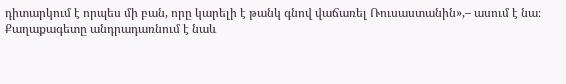դիտարկում է որպես մի բան, որը կարելի է թանկ գնով վաճառել Ռուսաստանին»,– ասում է նա։
Քաղաքագետը անդրադառնում է նաև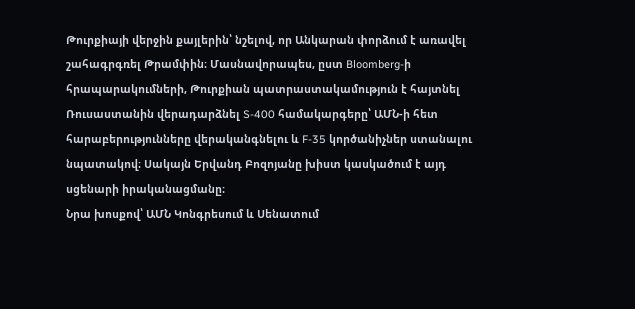Թուրքիայի վերջին քայլերին՝ նշելով, որ Անկարան փորձում է առավել շահագրգռել Թրամփին։ Մասնավորապես, ըստ Bloomberg-ի հրապարակումների, Թուրքիան պատրաստակամություն է հայտնել Ռուսաստանին վերադարձնել S-400 համակարգերը՝ ԱՄՆ-ի հետ հարաբերությունները վերականգնելու և F-35 կործանիչներ ստանալու նպատակով։ Սակայն Երվանդ Բոզոյանը խիստ կասկածում է այդ սցենարի իրականացմանը։
Նրա խոսքով՝ ԱՄՆ Կոնգրեսում և Սենատում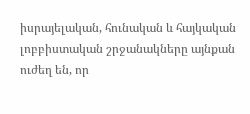իսրայելական, հունական և հայկական լոբբիստական շրջանակները այնքան ուժեղ են, որ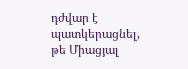դժվար է պատկերացնել, թե Միացյալ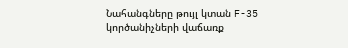Նահանգները թույլ կտան F-35 կործանիչների վաճառք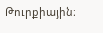Թուրքիային։